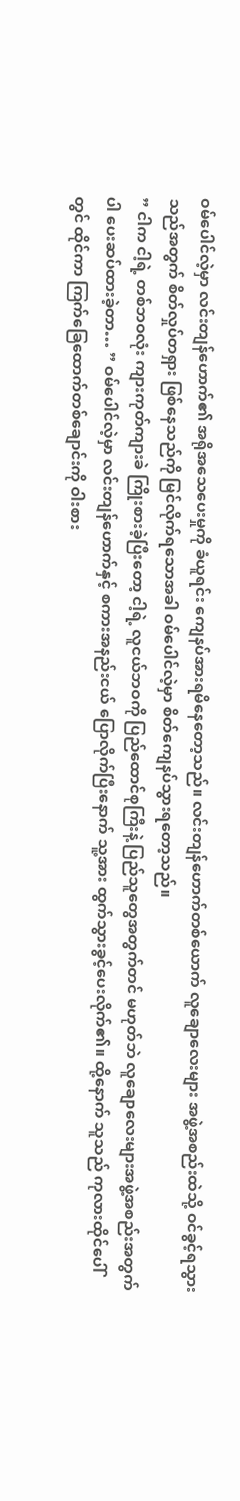ဝမ်ပေါင်လဲ့မှာ လင်းတျန်ဟောက်၏ အရိုအသေပေးမှုကို ခံယူရင်း ကျေနပ်အားရမိနေတော့သည်။ လင်းတျန်ဟောက်တစ်ယောက် လူချောလေးများ အဖွဲ့အစည်းထဲသို့ ဝင်ခွင့်ရသွားသည်အတွက် စိတ်လှုပ်တရှား ဖြစ်နေသည်ကို မြင်လိုက်ရသောအခါ ဝမ်ပေါင်လဲ့မှာ စိတ်ကျေနပ်သွားရတော့သည်။
” ငါက ငါ့ရဲ့ တစ်ဘဝလုံး ကျားကုတ်ကျားခဲ ကြိုးစားခဲ့ပြီးတော့ ငါ့ရဲ့ လူငယ်ဘဝကို ပြည်ထောင်စုကြီးနဲ့ ပြည်သူတွေအတွက်တင် မဟုတ်ဘဲ လူချောလေးများအဖွဲ့အစည်းအတွက်ပါ ပေးဆပ်ထားခဲ့တာ… ” ဝမ်ပေါင်လဲ့မှာ လင်းတျန်ဟောက်နှင့် စကားအနည်းငယ် ပြောလိုက်ပြီးနောက် သူ့အား ထွက်သွားခွင့်ပေးလိုက်၏။ ထို့နောက် သူသည် ကုလားထိုင်ပေါ်တွင် ထိုင်ကာ ကြက်ခြေထောက်တစ်ချောင်းကို ဝါးစား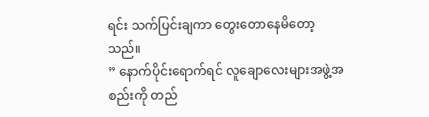ရင်း သက်ပြင်းချကာ တွေးတောနေမိတော့သည်။
” နောက်ပိုင်းရောက်ရင် လူချောလေးများအဖွဲ့အစည်းကို တည်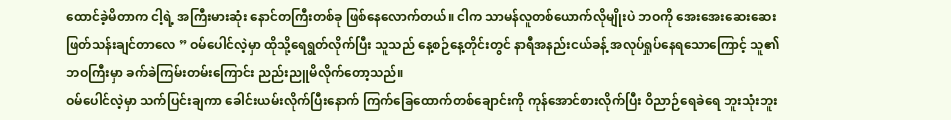ထောင်ခဲ့မိတာက ငါ့ရဲ့ အကြီးမားဆုံး နောင်တကြီးတစ်ခု ဖြစ်နေလောက်တယ်။ ငါက သာမန်လူတစ်ယောက်လိုမျိုးပဲ ဘဝကို အေးအေးဆေးဆေး ဖြတ်သန်းချင်တာလေ ” ဝမ်ပေါင်လဲ့မှာ ထိုသို့ရေရွတ်လိုက်ပြီး သူသည် နေ့စဉ်နေ့တိုင်းတွင် နာရီအနည်းငယ်ခန့် အလုပ်ရှုပ်နေရသောကြောင့် သူ၏ ဘဝကြီးမှာ ခက်ခဲကြမ်းတမ်းကြောင်း ညည်းညူမိလိုက်တော့သည်။
ဝမ်ပေါင်လဲ့မှာ သက်ပြင်းချကာ ခေါင်းယမ်းလိုက်ပြီးနောက် ကြက်ခြေထောက်တစ်ချောင်းကို ကုန်အောင်စားလိုက်ပြီး ဝိညာဉ်ရေခဲရေ ဘူးသုံးဘူး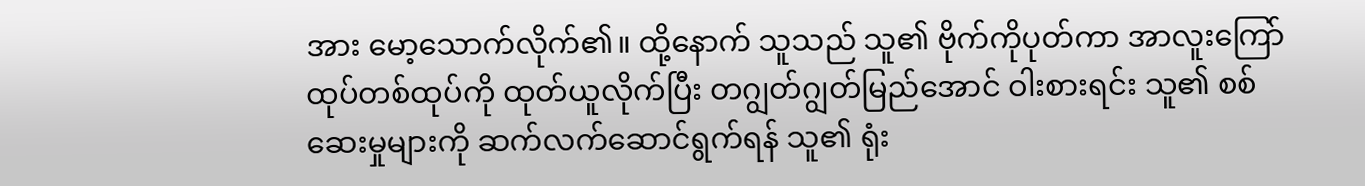အား မော့သောက်လိုက်၏။ ထို့နောက် သူသည် သူ၏ ဗိုက်ကိုပုတ်ကာ အာလူးကြော်ထုပ်တစ်ထုပ်ကို ထုတ်ယူလိုက်ပြီး တဂျွတ်ဂျွတ်မြည်အောင် ဝါးစားရင်း သူ၏ စစ်ဆေးမှုများကို ဆက်လက်ဆောင်ရွက်ရန် သူ၏ ရုံး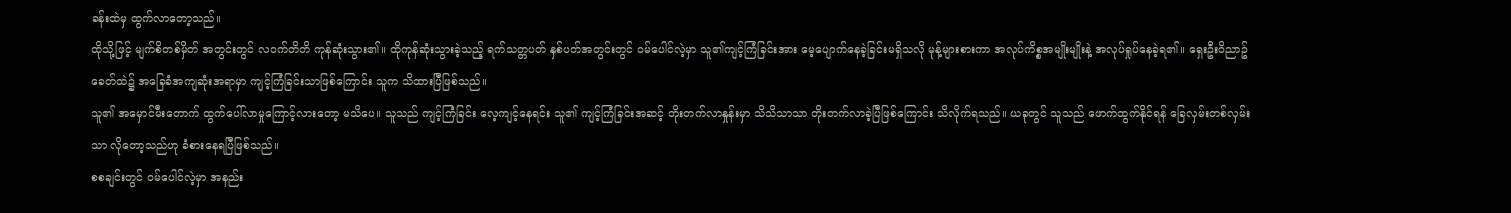ခန်းထဲမှ ထွက်လာတော့သည်။
ထိုသို့ဖြင့် မျက်စိတစ်မှိတ် အတွင်းတွင် လဝက်တိတိ ကုန်ဆုံးသွား၏။ ထိုကုန်ဆုံးသွားခဲ့သည့် ရက်သတ္တပတ် နှစ်ပတ်အတွင်းတွင် ဝမ်ပေါင်လဲ့မှာ သူ၏ကျင့်ကြံခြင်းအား မေ့ပျောက်နေခဲ့ခြင်းမရှိသလို မုန့်များစားကာ အလုပ်ကိစ္စအမျိုးမျိုးနဲ့ အလုပ်ရှုပ်နေခဲ့ရ၏။ ရှေးဦးဝိညာဥ်ခေတ်ထဲ၌ အခြေခံအကျဆုံးအရာမှာ ကျင့်ကြံခြင်းသာဖြစ်ကြောင်း သူက သိထားပြီဖြစ်သည်။
သူ၏ အမှောင်မီးတောက် ထွက်ပေါ်လာမှုကြောင့်လားတော့ မသိပေ။ သူသည် ကျင့်ကြံခြင်း လေ့ကျင့်နေရင်း သူ၏ ကျင့်ကြံခြင်းအဆင့် တိုးတက်လာနှုန်းမှာ သိသိသာသာ တိုးတက်လာခဲ့ပြီဖြစ်ကြောင်း သိလိုက်ရသည်။ ယခုတွင် သူသည် ဖောက်ထွက်နိုင်ရန် ခြေလှမ်းတစ်လှမ်းသာ လိုတော့သည်ဟု ခံစားနေရပြီဖြစ်သည်။
စစချင်းတွင် ဝမ်ပေါင်လဲ့မှာ အနည်း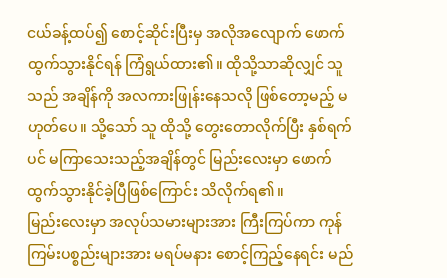ငယ်ခန့်ထပ်၍ စောင့်ဆိုင်းပြီးမှ အလိုအလျောက် ဖောက်ထွက်သွားနိုင်ရန် ကြံရွယ်ထား၏။ ထိုသို့သာဆိုလျှင် သူသည် အချိန်ကို အလကားဖြုန်းနေသလို ဖြစ်တော့မည့် မဟုတ်ပေ။ သို့သော် သူ ထိုသို့ တွေးတောလိုက်ပြီး နှစ်ရက်ပင် မကြာသေးသည့်အချိန်တွင် မြည်းလေးမှာ ဖောက်ထွက်သွားနိုင်ခဲ့ပြီဖြစ်ကြောင်း သိလိုက်ရ၏။
မြည်းလေးမှာ အလုပ်သမားများအား ကြီးကြပ်ကာ ကုန်ကြမ်းပစ္စည်းများအား မရပ်မနား စောင့်ကြည့်နေရင်း မည်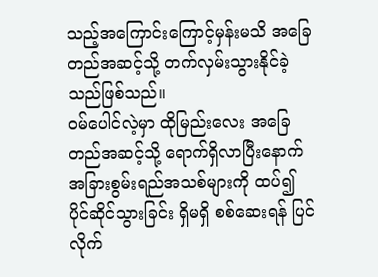သည့်အကြောင်းကြောင့်မှန်းမသိ အခြေတည်အဆင့်သို့ တက်လှမ်းသွားနိုင်ခဲ့သည်ဖြစ်သည်။
ဝမ်ပေါင်လဲ့မှာ ထိုမြည်းလေး အခြေတည်အဆင့်သို့ ရောက်ရှိလာပြီးနောက် အခြားစွမ်းရည်အသစ်များကို ထပ်၍ ပိုင်ဆိုင်သွားခြင်း ရှိမရှိ စစ်ဆေးရန် ပြင်လိုက်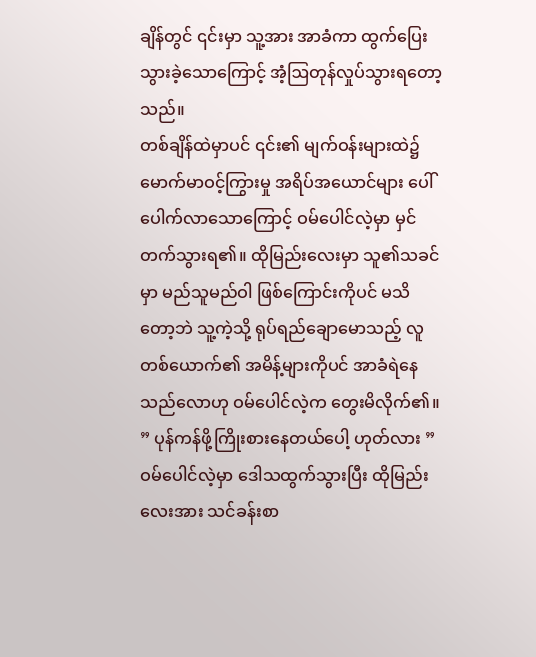ချိန်တွင် ၎င်းမှာ သူ့အား အာခံကာ ထွက်ပြေးသွားခဲ့သောကြောင့် အံ့ဩတုန်လှုပ်သွားရတော့သည်။
တစ်ချိန်ထဲမှာပင် ၎င်း၏ မျက်ဝန်းများထဲ၌ မောက်မာဝင့်ကြွားမှု အရိပ်အယောင်များ ပေါ်ပေါက်လာသောကြောင့် ဝမ်ပေါင်လဲ့မှာ မှင်တက်သွားရ၏။ ထိုမြည်းလေးမှာ သူ၏သခင်မှာ မည်သူမည်ဝါ ဖြစ်ကြောင်းကိုပင် မသိတော့ဘဲ သူ့ကဲ့သို့ ရုပ်ရည်ချောမောသည့် လူတစ်ယောက်၏ အမိန့်များကိုပင် အာခံရဲနေသည်လောဟု ဝမ်ပေါင်လဲ့က တွေးမိလိုက်၏။
” ပုန်ကန်ဖို့ကြိုးစားနေတယ်ပေါ့ ဟုတ်လား ” ဝမ်ပေါင်လဲ့မှာ ဒေါသထွက်သွားပြီး ထိုမြည်းလေးအား သင်ခန်းစာ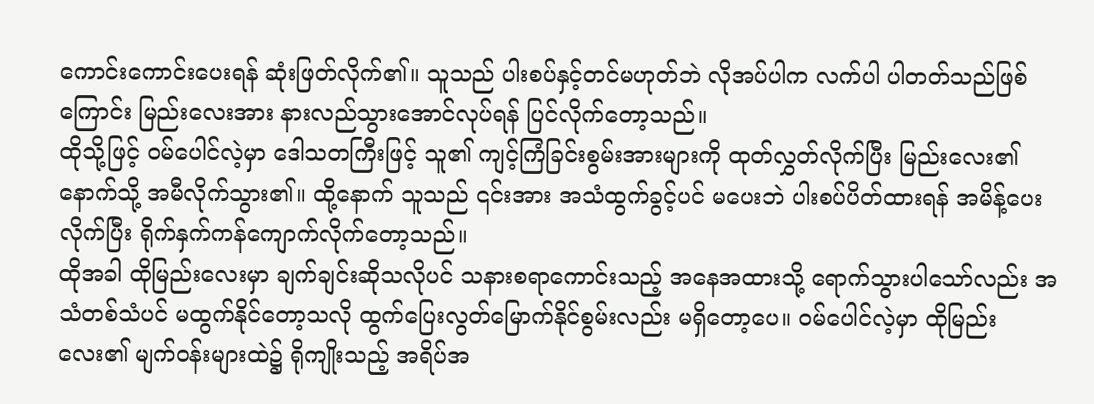ကောင်းကောင်းပေးရန် ဆုံးဖြတ်လိုက်၏။ သူသည် ပါးစပ်နှင့်တင်မဟုတ်ဘဲ လိုအပ်ပါက လက်ပါ ပါတတ်သည်ဖြစ်ကြောင်း မြည်းလေးအား နားလည်သွားအောင်လုပ်ရန် ပြင်လိုက်တော့သည်။
ထိုသို့ဖြင့် ဝမ်ပေါင်လဲ့မှာ ဒေါသတကြီးဖြင့် သူ၏ ကျင့်ကြံခြင်းစွမ်းအားများကို ထုတ်လွှတ်လိုက်ပြီး မြည်းလေး၏ နောက်သို့ အမီလိုက်သွား၏။ ထို့နောက် သူသည် ၎င်းအား အသံထွက်ခွင့်ပင် မပေးဘဲ ပါးစပ်ပိတ်ထားရန် အမိန့်ပေးလိုက်ပြီး ရိုက်နှက်ကန်ကျောက်လိုက်တော့သည်။
ထိုအခါ ထိုမြည်းလေးမှာ ချက်ချင်းဆိုသလိုပင် သနားစရာကောင်းသည့် အနေအထားသို့ ရောက်သွားပါသော်လည်း အသံတစ်သံပင် မထွက်နိုင်တော့သလို ထွက်ပြေးလွတ်မြောက်နိုင်စွမ်းလည်း မရှိတော့ပေ။ ဝမ်ပေါင်လဲ့မှာ ထိုမြည်းလေး၏ မျက်ဝန်းများထဲ၌ ရိုကျိုးသည့် အရိပ်အ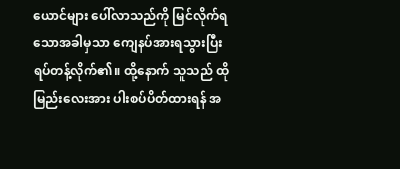ယောင်များ ပေါ်လာသည်ကို မြင်လိုက်ရသောအခါမှသာ ကျေနပ်အားရသွားပြီး ရပ်တန့်လိုက်၏။ ထို့နောက် သူသည် ထိုမြည်းလေးအား ပါးစပ်ပိတ်ထားရန် အ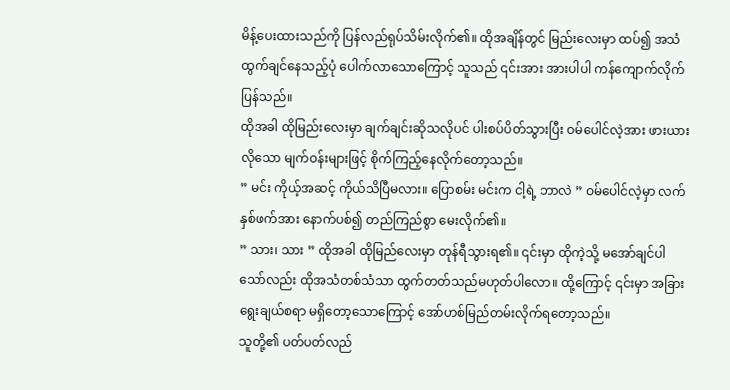မိန့်ပေးထားသည်ကို ပြန်လည်ရုပ်သိမ်းလိုက်၏။ ထိုအချိန်တွင် မြည်းလေးမှာ ထပ်၍ အသံထွက်ချင်နေသည့်ပုံ ပေါက်လာသောကြောင့် သူသည် ၎င်းအား အားပါပါ ကန်ကျောက်လိုက်ပြန်သည်။
ထိုအခါ ထိုမြည်းလေးမှာ ချက်ချင်းဆိုသလိုပင် ပါးစပ်ပိတ်သွားပြီး ဝမ်ပေါင်လဲ့အား ဖားယားလိုသော မျက်ဝန်းများဖြင့် စိုက်ကြည့်နေလိုက်တော့သည်။
” မင်း ကိုယ့်အဆင့် ကိုယ်သိပြီမလား။ ပြောစမ်း မင်းက ငါ့ရဲ့ ဘာလဲ ” ဝမ်ပေါင်လဲ့မှာ လက်နှစ်ဖက်အား နောက်ပစ်၍ တည်ကြည်စွာ မေးလိုက်၏။
” သား၊ သား ” ထိုအခါ ထိုမြည်လေးမှာ တုန်ရီသွားရ၏။ ၎င်းမှာ ထိုကဲ့သို့ မအော်ချင်ပါသော်လည်း ထိုအသံတစ်သံသာ ထွက်တတ်သည်မဟုတ်ပါလော။ ထို့ကြောင့် ၎င်းမှာ အခြားရွေးချယ်စရာ မရှိတော့သောကြောင့် အော်ဟစ်မြည်တမ်းလိုက်ရတော့သည်။
သူတို့၏ ပတ်ပတ်လည်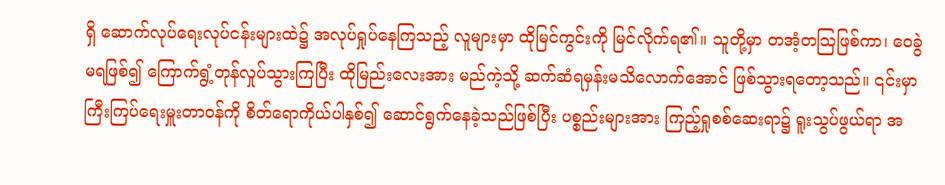ရှိ ဆောက်လုပ်ရေးလုပ်ငန်းများထဲ၌ အလုပ်ရှုပ်နေကြသည့် လူများမှာ ထိုမြင်ကွင်းကို မြင်လိုက်ရ၏။ သူတို့မှာ တအံ့တသြဖြစ်ကာ၊ ဝေခွဲမရဖြစ်၍ ကြောက်ရွံ့တုန်လှုပ်သွားကြပြီး ထိုမြည်းလေးအား မည်ကဲ့သို့ ဆက်ဆံရမှန်းမသိလောက်အောင် ဖြစ်သွားရတော့သည်။ ၎င်းမှာ ကြီးကြပ်ရေးမှူးတာဝန်ကို စိတ်ရောကိုယ်ပါနှစ်၍ ဆောင်ရွက်နေခဲ့သည်ဖြစ်ပြီး ပစ္စည်းများအား ကြည့်ရှုစစ်ဆေးရာ၌ ရူးသွပ်ဖွယ်ရာ အ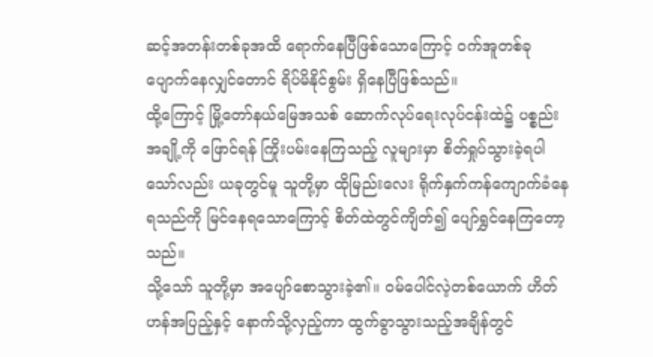ဆင့်အတန်းတစ်ခုအထိ ရောက်နေပြီဖြစ်သောကြောင့် ဝက်အူတစ်ခု ပျောက်နေလျှင်တောင် ရိပ်မိနိုင်စွမ်း ရှိနေပြီဖြစ်သည်။
ထို့ကြောင့် မြို့တော်နယ်မြေအသစ် ဆောက်လုပ်ရေးလုပ်ငန်းထဲ၌ ပစ္စည်းအချို့ကို ဖြောင်ရန် ကြိုးပမ်းနေကြသည့် လူများမှာ စိတ်ရှုပ်သွားခဲ့ရပါသော်လည်း ယခုတွင်မူ သူတို့မှာ ထိုမြည်းလေး ရိုက်နှက်ကန်ကျောက်ခံနေရသည်ကို မြင်နေရသောကြောင့် စိတ်ထဲတွင်ကျိတ်၍ ပျော်ရွှင်နေကြတော့သည်။
သို့သော် သူတို့မှာ အပျော်စောသွားခဲ့၏။ ဝမ်ပေါင်လဲ့တစ်ယောက် ဟိတ်ဟန်အပြည့်နှင့် နောက်သို့လှည့်ကာ ထွက်ခွာသွားသည့်အချိန်တွင်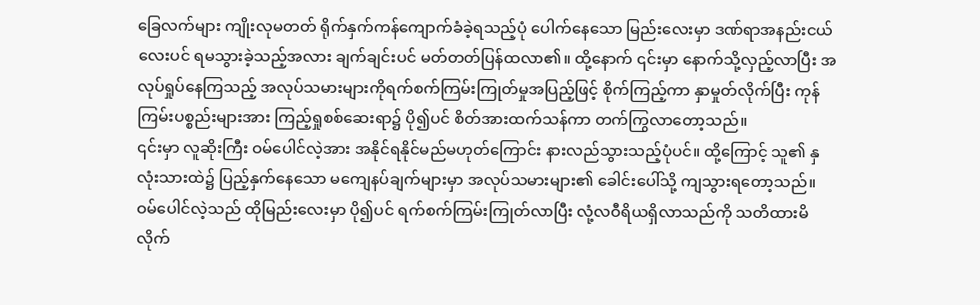ခြေလက်များ ကျိုးလုမတတ် ရိုက်နှက်ကန်ကျောက်ခံခဲ့ရသည့်ပုံ ပေါက်နေသော မြည်းလေးမှာ ဒဏ်ရာအနည်းငယ်လေးပင် ရမသွားခဲ့သည့်အလား ချက်ချင်းပင် မတ်တတ်ပြန်ထလာ၏။ ထို့နောက် ၎င်းမှာ နောက်သို့လှည့်လာပြီး အလုပ်ရှုပ်နေကြသည့် အလုပ်သမားများကိုရက်စက်ကြမ်းကြုတ်မှုအပြည့်ဖြင့် စိုက်ကြည့်ကာ နှာမှုတ်လိုက်ပြီး ကုန်ကြမ်းပစ္စည်းများအား ကြည့်ရှုစစ်ဆေးရာ၌ ပို၍ပင် စိတ်အားထက်သန်ကာ တက်ကြွလာတော့သည်။
၎င်းမှာ လူဆိုးကြီး ဝမ်ပေါင်လဲ့အား အနိုင်ရနိုင်မည်မဟုတ်ကြောင်း နားလည်သွားသည့်ပုံပင်။ ထို့ကြောင့် သူ၏ နှလုံးသားထဲ၌ ပြည့်နှက်နေသော မကျေနပ်ချက်များမှာ အလုပ်သမားများ၏ ခေါင်းပေါ်သို့ ကျသွားရတော့သည်။
ဝမ်ပေါင်လဲ့သည် ထိုမြည်းလေးမှာ ပို၍ပင် ရက်စက်ကြမ်းကြုတ်လာပြီး လုံ့လဝီရိယရှိလာသည်ကို သတိထားမိလိုက်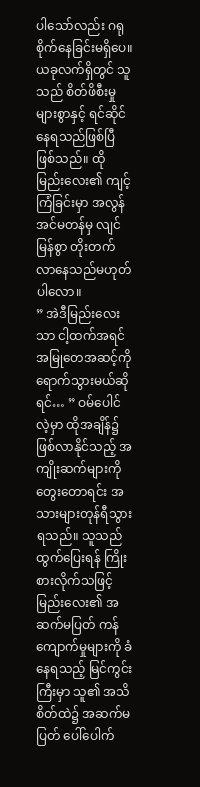ပါသော်လည်း ဂရုစိုက်နေခြင်းမရှိပေ။ ယခုလက်ရှိတွင် သူသည် စိတ်ဖိစီးမှုများစွာနှင့် ရင်ဆိုင်နေရသည်ဖြစ်ပြီဖြစ်သည်။ ထိုမြည်းလေး၏ ကျင့်ကြံခြင်းမှာ အလွန်အင်မတန်မှ လျင်မြန်စွာ တိုးတက်လာနေသည်မဟုတ်ပါလော။
” အဲဒီမြည်းလေးသာ ငါ့ထက်အရင် အမြုတေအဆင့်ကို ရောက်သွားမယ်ဆိုရင်… ” ဝမ်ပေါင်လဲ့မှာ ထိုအချိန်၌ ဖြစ်လာနိုင်သည့် အကျိုးဆက်များကို တွေးတောရင်း အသားများတုန်ရီသွားရသည်။ သူသည် ထွက်ပြေးရန် ကြိုးစားလိုက်သဖြင့် မြည်းလေး၏ အဆက်မပြတ် ကန်ကျောက်မှုများကို ခံနေရသည့် မြင်ကွင်းကြီးမှာ သူ၏ အသိစိတ်ထဲ၌ အဆက်မပြတ် ပေါ်ပေါက်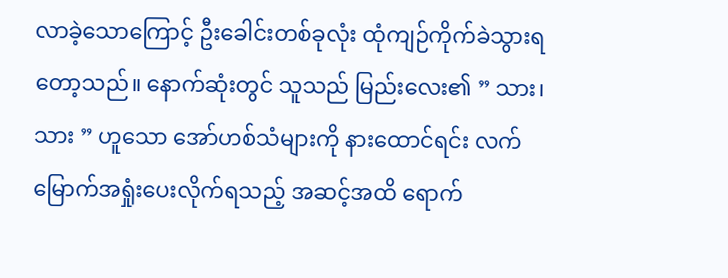လာခဲ့သောကြောင့် ဦးခေါင်းတစ်ခုလုံး ထုံကျဉ်ကိုက်ခဲသွားရတော့သည်။ နောက်ဆုံးတွင် သူသည် မြည်းလေး၏ ” သား၊ သား ” ဟူသော အော်ဟစ်သံများကို နားထောင်ရင်း လက်မြောက်အရှုံးပေးလိုက်ရသည့် အဆင့်အထိ ရောက်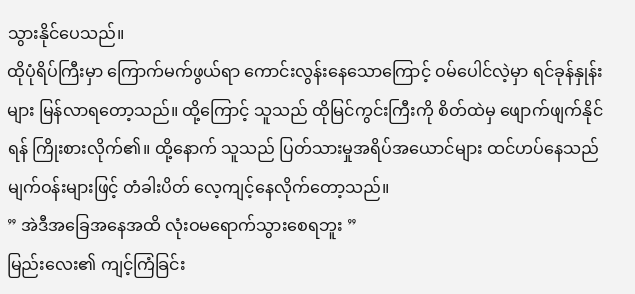သွားနိုင်ပေသည်။
ထိုပုံရိပ်ကြီးမှာ ကြောက်မက်ဖွယ်ရာ ကောင်းလွန်းနေသောကြောင့် ဝမ်ပေါင်လဲ့မှာ ရင်ခုန်နှုန်းများ မြန်လာရတော့သည်။ ထို့ကြောင့် သူသည် ထိုမြင်ကွင်းကြီးကို စိတ်ထဲမှ ဖျောက်ဖျက်နိုင်ရန် ကြိုးစားလိုက်၏။ ထို့နောက် သူသည် ပြတ်သားမှုအရိပ်အယောင်များ ထင်ဟပ်နေသည်မျက်ဝန်းများဖြင့် တံခါးပိတ် လေ့ကျင့်နေလိုက်တော့သည်။
” အဲဒီအခြေအနေအထိ လုံးဝမရောက်သွားစေရဘူး ”
မြည်းလေး၏ ကျင့်ကြံခြင်း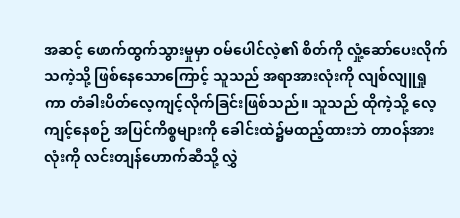အဆင့် ဖောက်ထွက်သွားမှုမှာ ဝမ်ပေါင်လဲ့၏ စိတ်ကို လှုံ့ဆော်ပေးလိုက်သကဲ့သို့ ဖြစ်နေသောကြောင့် သူသည် အရာအားလုံးကို လျစ်လျူရှုကာ တံခါးပိတ်လေ့ကျင့်လိုက်ခြင်းဖြစ်သည်။ သူသည် ထိုကဲ့သို့ လေ့ကျင့်နေစဉ် အပြင်ကိစ္စများကို ခေါင်းထဲ၌မထည့်ထားဘဲ တာဝန်အားလုံးကို လင်းတျန်ဟောက်ဆီသို့ လွှဲ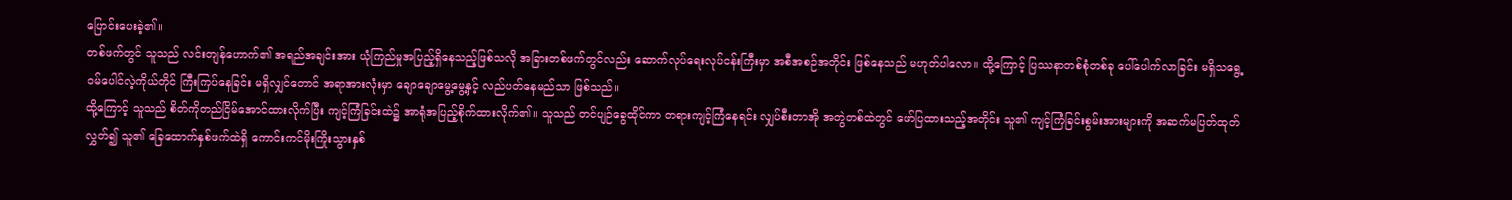ပြောင်းပေးခဲ့၏။
တစ်ဖက်တွင် သူသည် လင်းတျန်ဟောက်၏ အရည်အချင်းအား ယုံကြည်မှုအပြည့်ရှိနေသည့်ဖြစ်သလို အခြားတစ်ဖက်တွင်လည်း ဆောက်လုပ်ရေးလုပ်ငန်းကြီးမှာ အစီအစဉ်အတိုင်း ဖြစ်နေသည် မဟုတ်ပါလော။ ထို့ကြောင့် ပြဿနာတစ်စုံတစ်ခု ပေါ်ပေါက်လာခြင်း မရှိသရွေ့ ဝမ်ပေါင်လဲ့ကိုယ်တိုင် ကြီးကြပ်နေခြင်း မရှိလျှင်တောင် အရာအားလုံးမှာ ချောချောမွေ့မွေ့နှင့် လည်ပတ်နေမည်သာ ဖြစ်သည်။
ထို့ကြောင့် သူသည် စိတ်ကိုတည်ငြိမ်အောင်ထားလိုက်ပြီး ကျင့်ကြံခြင်းထဲ၌ အာရုံအပြည့်စိုက်ထားလိုက်၏။ သူသည် တင်ပျဉ်ခွေထိုင်ကာ တရားကျင့်ကြံနေရင်း လျှပ်စီးတာအို အတွဲတစ်ထဲတွင် ဖော်ပြထားသည့်အတိုင်း သူ၏ ကျင့်ကြံခြင်းစွမ်းအားများကို အဆက်မပြတ်ထုတ်လွှတ်၍ သူ၏ ခြေထောက်နှစ်ဖက်ထဲရှိ ကောင်းကင်မိုးကြိုးသွားနှစ်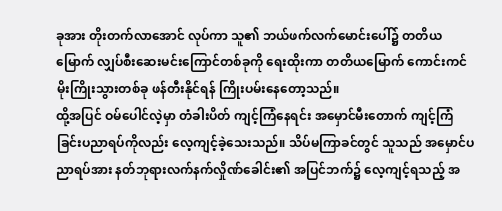ခုအား တိုးတက်လာအောင် လုပ်ကာ သူ၏ ဘယ်ဖက်လက်မောင်းပေါ်၌ တတိယမြောက် လျှပ်စီးဆေးမင်းကြောင်တစ်ခုကို ရေးထိုးကာ တတိယမြောက် ကောင်းကင်မိုးကြိုးသွားတစ်ခု ဖန်တီးနိုင်ရန် ကြိုးပမ်းနေတော့သည်။
ထို့အပြင် ဝမ်ပေါင်လဲ့မှာ တံခါးပိတ် ကျင့်ကြံနေရင်း အမှောင်မီးတောက် ကျင့်ကြံခြင်းပညာရပ်ကိုလည်း လေ့ကျင့်ခဲ့သေးသည်။ သိပ်မကြာခင်တွင် သူသည် အမှောင်ပညာရပ်အား နတ်ဘုရားလက်နက်လှိုဏ်ခေါင်း၏ အပြင်ဘက်၌ လေ့ကျင့်ရသည့် အ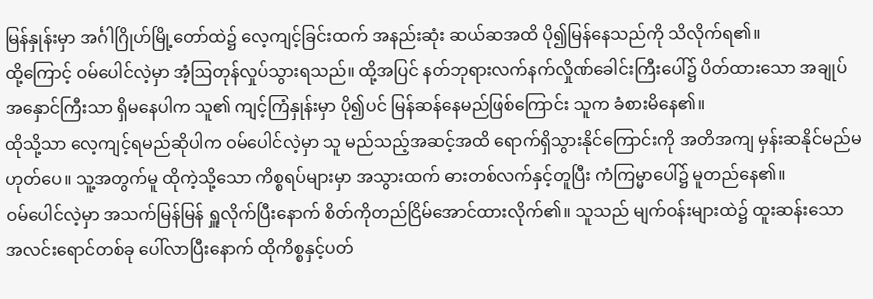မြန်နှုန်းမှာ အင်္ဂါဂြိုဟ်မြို့တော်ထဲ၌ လေ့ကျင့်ခြင်းထက် အနည်းဆုံး ဆယ်ဆအထိ ပို၍မြန်နေသည်ကို သိလိုက်ရ၏။
ထို့ကြောင့် ဝမ်ပေါင်လဲ့မှာ အံ့ဩတုန်လှုပ်သွားရသည်။ ထို့အပြင် နတ်ဘုရားလက်နက်လှိုဏ်ခေါင်းကြီးပေါ်၌ ပိတ်ထားသော အချုပ်အနှောင်ကြီးသာ ရှိမနေပါက သူ၏ ကျင့်ကြံနှုန်းမှာ ပို၍ပင် မြန်ဆန်နေမည်ဖြစ်ကြောင်း သူက ခံစားမိနေ၏။
ထိုသို့သာ လေ့ကျင့်ရမည်ဆိုပါက ဝမ်ပေါင်လဲ့မှာ သူ မည်သည့်အဆင့်အထိ ရောက်ရှိသွားနိုင်ကြောင်းကို အတိအကျ မှန်းဆနိုင်မည်မဟုတ်ပေ။ သူ့အတွက်မူ ထိုကဲ့သို့သော ကိစ္စရပ်များမှာ အသွားထက် ဓားတစ်လက်နှင့်တူပြီး ကံကြမ္မာပေါ်၌ မူတည်နေ၏။
ဝမ်ပေါင်လဲ့မှာ အသက်မြန်မြန် ရှူလိုက်ပြီးနောက် စိတ်ကိုတည်ငြိမ်အောင်ထားလိုက်၏။ သူသည် မျက်ဝန်းများထဲ၌ ထူးဆန်းသော အလင်းရောင်တစ်ခု ပေါ်လာပြီးနောက် ထိုကိစ္စနှင့်ပတ်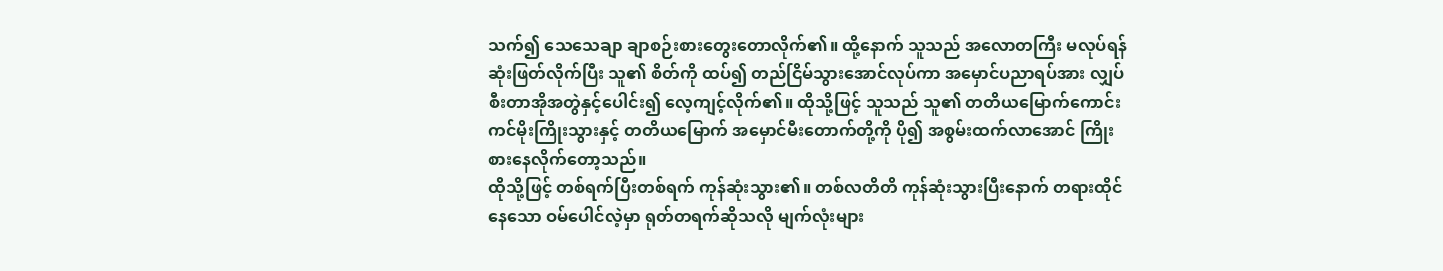သက်၍ သေသေချာ ချာစဉ်းစားတွေးတောလိုက်၏။ ထို့နောက် သူသည် အလောတကြီး မလုပ်ရန် ဆုံးဖြတ်လိုက်ပြီး သူ၏ စိတ်ကို ထပ်၍ တည်ငြိမ်သွားအောင်လုပ်ကာ အမှောင်ပညာရပ်အား လျှပ်စီးတာအိုအတွဲနှင့်ပေါင်း၍ လေ့ကျင့်လိုက်၏။ ထိုသို့ဖြင့် သူသည် သူ၏ တတိယမြောက်ကောင်းကင်မိုးကြိုးသွားနှင့် တတိယမြောက် အမှောင်မီးတောက်တို့ကို ပို၍ အစွမ်းထက်လာအောင် ကြိုးစားနေလိုက်တော့သည်။
ထိုသို့ဖြင့် တစ်ရက်ပြီးတစ်ရက် ကုန်ဆုံးသွား၏။ တစ်လတိတိ ကုန်ဆုံးသွားပြီးနောက် တရားထိုင်နေသော ဝမ်ပေါင်လဲ့မှာ ရုတ်တရက်ဆိုသလို မျက်လုံးများ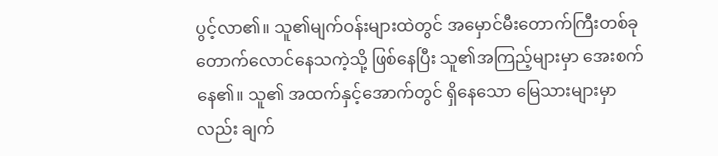ပွင့်လာ၏။ သူ၏မျက်ဝန်းများထဲတွင် အမှောင်မီးတောက်ကြီးတစ်ခု တောက်လောင်နေသကဲ့သို့ ဖြစ်နေပြီး သူ၏အကြည့်များမှာ အေးစက်နေ၏။ သူ၏ အထက်နှင့်အောက်တွင် ရှိနေသော မြေသားများမှာလည်း ချက်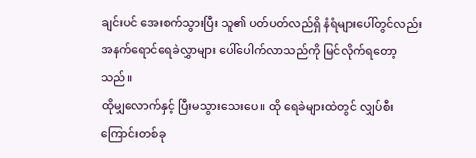ချင်းပင် အေးစက်သွားပြီး သူ၏ ပတ်ပတ်လည်ရှိ နံရံများပေါ်တွင်လည်း အနက်ရောင်ရေခဲလွှာများ ပေါ်ပေါက်လာသည်ကို မြင်လိုက်ရတော့သည်။
ထိုမျှလောက်နှင့် ပြီးမသွားသေးပေ။ ထို ရေခဲများထဲတွင် လျှပ်စီးကြောင်းတစ်ခု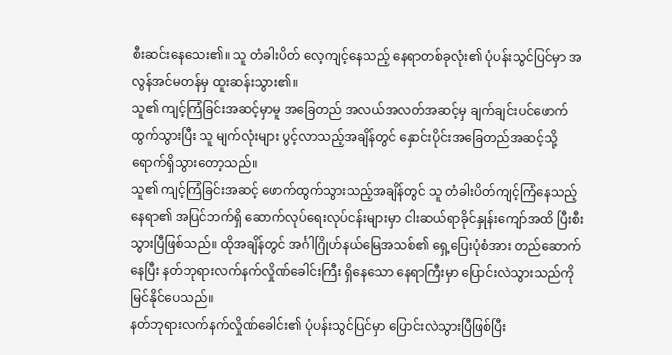စီးဆင်းနေသေး၏။ သူ တံခါးပိတ် လေ့ကျင့်နေသည့် နေရာတစ်ခုလုံး၏ ပုံပန်းသွင်ပြင်မှာ အလွန်အင်မတန်မှ ထူးဆန်းသွား၏။
သူ၏ ကျင့်ကြံခြင်းအဆင့်မှာမူ အခြေတည် အလယ်အလတ်အဆင့်မှ ချက်ချင်းပင်ဖောက်ထွက်သွားပြီး သူ မျက်လုံးများ ပွင့်လာသည့်အချိန်တွင် နှောင်းပိုင်းအခြေတည်အဆင့်သို့ ရောက်ရှိသွားတော့သည်။
သူ၏ ကျင့်ကြံခြင်းအဆင့် ဖောက်ထွက်သွားသည့်အချိန်တွင် သူ တံခါးပိတ်ကျင့်ကြံနေသည့် နေရာ၏ အပြင်ဘက်ရှိ ဆောက်လုပ်ရေးလုပ်ငန်းများမှာ ငါးဆယ်ရာခိုင်နှုန်းကျော်အထိ ပြီးစီးသွားပြီဖြစ်သည်။ ထိုအချိန်တွင် အင်္ဂါဂြိုဟ်နယ်မြေအသစ်၏ ရှေ့ပြေးပုံစံအား တည်ဆောက်နေပြီး နတ်ဘုရားလက်နက်လှိုဏ်ခေါင်းကြီး ရှိနေသော နေရာကြီးမှာ ပြောင်းလဲသွားသည်ကို မြင်နိုင်ပေသည်။
နတ်ဘုရားလက်နက်လှိုဏ်ခေါင်း၏ ပုံပန်းသွင်ပြင်မှာ ပြောင်းလဲသွားပြီဖြစ်ပြီး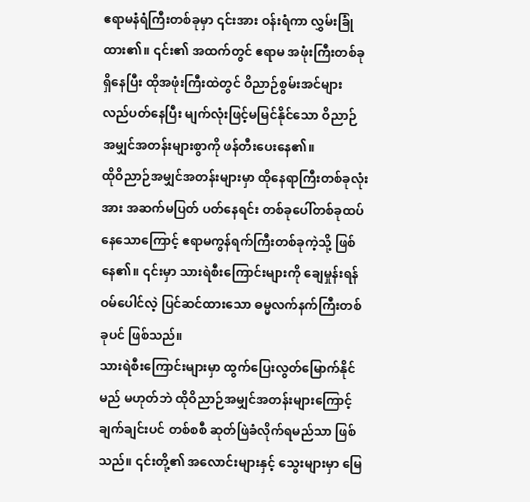ဧရာမနံရံကြီးတစ်ခုမှာ ၎င်းအား ဝန်းရံကာ လွှမ်းခြုံထား၏။ ၎င်း၏ အထက်တွင် ဧရာမ အဖုံးကြီးတစ်ခု ရှိနေပြီး ထိုအဖုံးကြီးထဲတွင် ဝိညာဉ်စွမ်းအင်များ လည်ပတ်နေပြီး မျက်လုံးဖြင့်မမြင်နိုင်သော ဝိညာဉ်အမျှင်အတန်းများစွာကို ဖန်တီးပေးနေ၏။
ထိုဝိညာဉ်အမျှင်အတန်းများမှာ ထိုနေရာကြီးတစ်ခုလုံးအား အဆက်မပြတ် ပတ်နေရင်း တစ်ခုပေါ်တစ်ခုထပ်နေသောကြောင့် ဧရာမကွန်ရက်ကြီးတစ်ခုကဲ့သို့ ဖြစ်နေ၏။ ၎င်းမှာ သားရဲစီးကြောင်းများကို ချေမှုန်းရန် ဝမ်ပေါင်လဲ့ ပြင်ဆင်ထားသော ဓမ္မလက်နက်ကြီးတစ်ခုပင် ဖြစ်သည်။
သားရဲစီးကြောင်းများမှာ ထွက်ပြေးလွတ်မြောက်နိုင်မည် မဟုတ်ဘဲ ထိုဝိညာဉ်အမျှင်အတန်းများကြောင့် ချက်ချင်းပင် တစ်စစီ ဆုတ်ဖြဲခံလိုက်ရမည်သာ ဖြစ်သည်။ ၎င်းတို့၏ အလောင်းများနှင့် သွေးများမှာ မြေ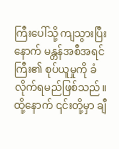ကြီးပေါ်သို့ ကျသွားပြီးနောက် မန္တန်အစီအရင်ကြီး၏ စုပ်ယူမှုကို ခံလိုက်ရမည်ဖြစ်သည်။ ထို့နောက် ၎င်းတို့မှာ ချီ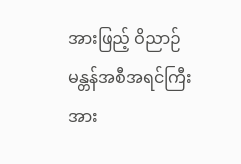အားဖြည့် ဝိညာဉ်မန္တန်အစီအရင်ကြီးအား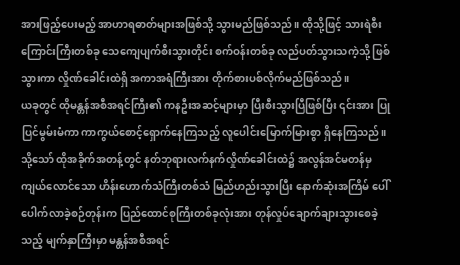အားဖြည့်ပေးမည့် အာဟာရဓာတ်များအဖြစ်သို့ သွားမည်ဖြစ်သည်။ ထိုသို့ဖြင့် သားရဲစီးကြောင်းကြီးတစ်ခု သေကျေပျက်စီးသွားတိုင်း စက်ဝန်းတစ်ခု လည်ပတ်သွားသကဲ့သို့ ဖြစ်သွားကာ လှိုဏ်ခေါင်းထဲရှိ အကာအရံကြီးအား တိုက်စားပစ်လိုက်မည်ဖြစ်သည်။
ယခုတွင် ထိုမန္တန်အစီအရင်ကြီး၏ ကနဦးအဆင့်များမှာ ပြီးစီးသွားပြီဖြစ်ပြီး ၎င်းအား ပြုပြင်မွမ်းမံကာ ကာကွယ်စောင့်ရှောက်နေကြသည့် လူပေါင်းမြောက်မြားစွာ ရှိနေကြသည်။ သို့သော် ထိုအခိုက်အတန့်တွင် နတ်ဘုရားလက်နက်လှိုဏ်ခေါင်းထဲ၌ အလွန်အင်မတန်မှကျယ်လောင်သော ဟိန်းဟောက်သံကြီးတစ်သံ မြည်ဟည်းသွားပြီး နောက်ဆုံးအကြိမ် ပေါ်ပေါက်လာခဲ့စဉ်တုန်းက ပြည်ထောင်စုကြီးတစ်ခုလုံးအား တုန်လှုပ်ချောက်ချားသွားစေခဲ့သည့် မျက်နှာကြီးမှာ မန္တန်အစီအရင်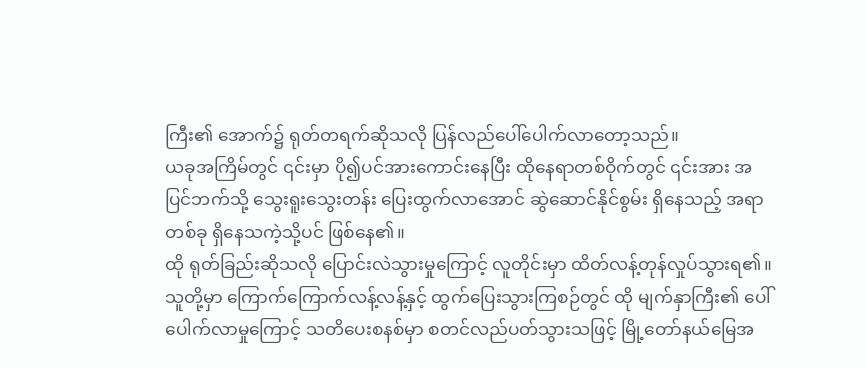ကြီး၏ အောက်၌ ရုတ်တရက်ဆိုသလို ပြန်လည်ပေါ်ပေါက်လာတော့သည်။
ယခုအကြိမ်တွင် ၎င်းမှာ ပို၍ပင်အားကောင်းနေပြီး ထိုနေရာတစ်ဝိုက်တွင် ၎င်းအား အပြင်ဘက်သို့ သွေးရူးသွေးတန်း ပြေးထွက်လာအောင် ဆွဲဆောင်နိုင်စွမ်း ရှိနေသည့် အရာတစ်ခု ရှိနေသကဲ့သို့ပင် ဖြစ်နေ၏။
ထို ရုတ်ခြည်းဆိုသလို ပြောင်းလဲသွားမှုကြောင့် လူတိုင်းမှာ ထိတ်လန့်တုန်လှုပ်သွားရ၏။ သူတို့မှာ ကြောက်ကြောက်လန့်လန့်နှင့် ထွက်ပြေးသွားကြစဉ်တွင် ထို မျက်နှာကြီး၏ ပေါ်ပေါက်လာမှုကြောင့် သတိပေးစနစ်မှာ စတင်လည်ပတ်သွားသဖြင့် မြို့တော်နယ်မြေအ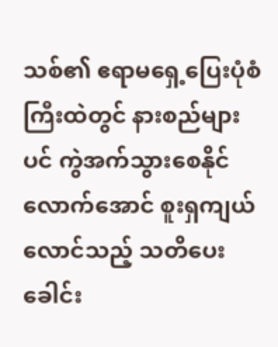သစ်၏ ဧရာမရှေ့ပြေးပုံစံကြီးထဲတွင် နားစည်များပင် ကွဲအက်သွားစေနိုင်လောက်အောင် စူးရှကျယ်လောင်သည့် သတိပေးခေါင်း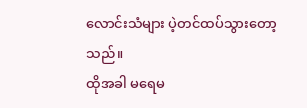လောင်းသံများ ပဲ့တင်ထပ်သွားတော့သည်။
ထိုအခါ မရေမ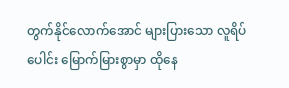တွက်နိုင်လောက်အောင် များပြားသော လူရိပ်ပေါင်း မြောက်မြားစွာမှာ ထိုနေ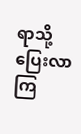ရာသို့ ပြေးလာကြ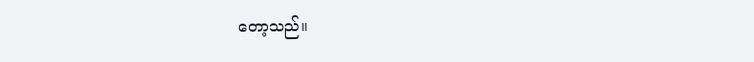တော့သည်။